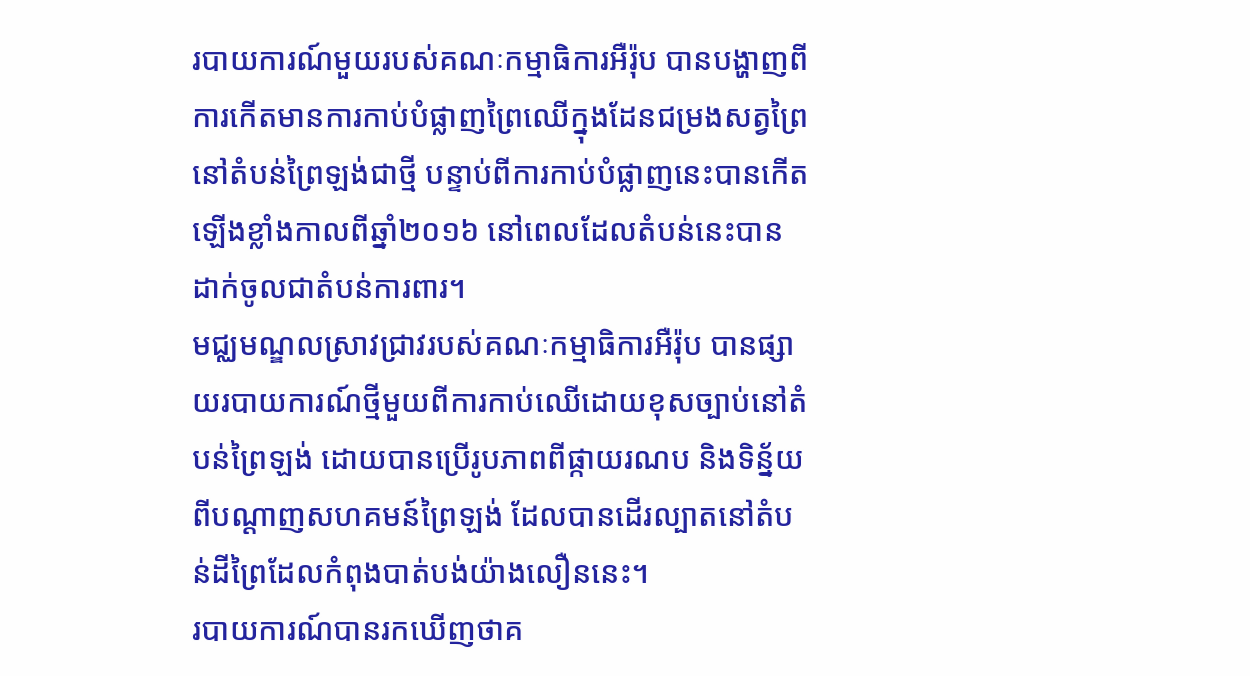របាយការណ៍មួយរបស់គណៈកម្មាធិការអឺរ៉ុប បានបង្ហាញពីការកើតមានការកាប់បំផ្លាញព្រៃឈើក្នុងដែនជម្រងសត្វព្រៃនៅតំបន់ព្រៃឡង់ជាថ្មី បន្ទាប់ពីការកាប់បំផ្លាញនេះបានកើតឡើងខ្លាំងកាលពីឆ្នាំ២០១៦ នៅពេលដែលតំបន់នេះបានដាក់ចូលជាតំបន់ការពារ។
មជ្ឈមណ្ឌលស្រាវជ្រាវរបស់គណៈកម្មាធិការអឺរ៉ុប បានផ្សាយរបាយការណ៍ថ្មីមួយពីការកាប់ឈើដោយខុសច្បាប់នៅតំបន់ព្រៃឡង់ ដោយបានប្រើរូបភាពពីផ្កាយរណប និងទិន្ន័យពីបណ្ដាញសហគមន៍ព្រៃឡង់ ដែលបានដើរល្បាតនៅតំបន់ដីព្រៃដែលកំពុងបាត់បង់យ៉ាងលឿននេះ។
របាយការណ៍បានរកឃើញថាគ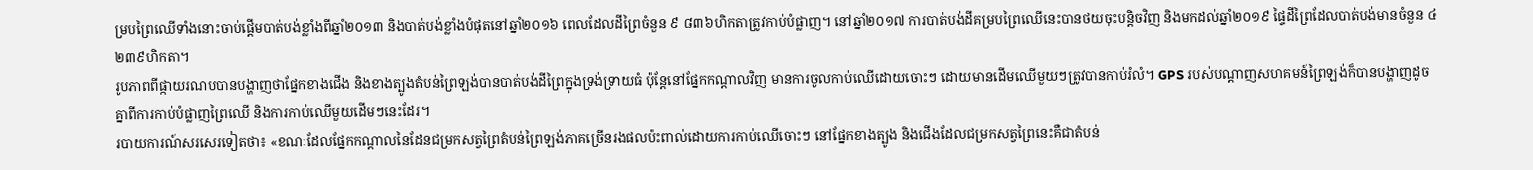ម្របព្រៃឈើទាំងនោះចាប់ផ្ដើមបាត់បង់ខ្លាំងពីឆ្នាំ២០១៣ និងបាត់បង់ខ្លាំងបំផុតនៅឆ្នាំ២០១៦ ពេលដែលដីព្រៃចំនួន ៩ ៨៣៦ហិកតាត្រូវកាប់បំផ្លាញ។ នៅឆ្នាំ២០១៧ ការបាត់បង់ដីគម្របព្រៃឈើនេះបានថយចុះបន្តិចវិញ និងមកដល់ឆ្នាំ២០១៩ ផ្ទៃដីព្រៃដែលបាត់បង់មានចំនួន ៤ ២៣៩ហិកតា។
រូបភាពពីផ្កាយរណបបានបង្ហាញថាផ្នែកខាងជើង និងខាងត្បូងតំបន់ព្រៃឡង់បានបាត់បង់ដីព្រៃក្នុងទ្រង់ទ្រាយធំ ប៉ុន្តែនៅផ្នែកកណ្ដាលវិញ មានការចូលកាប់ឈើដោយចោះៗ ដោយមានដើមឈើមួយៗត្រូវបានកាប់រំលំ។ GPS របស់បណ្ដាញសហគមន៍ព្រៃឡង់ក៏បានបង្ហាញដូចគ្នាពីការកាប់បំផ្លាញព្រៃឈើ និងការកាប់ឈើមួយដើមៗនេះដែរ។
របាយការណ៍សរសេរទៀតថា៖ «ខណៈដែលផ្នែកកណ្ដាលនៃដែនជម្រកសត្វព្រៃតំបន់ព្រៃឡង់ភាគច្រើនរងផលប៉ះពាល់ដោយការកាប់ឈើចោះៗ នៅផ្នែកខាងត្បូង និងជើងដែលជម្រកសត្វព្រៃនេះគឺជាតំបន់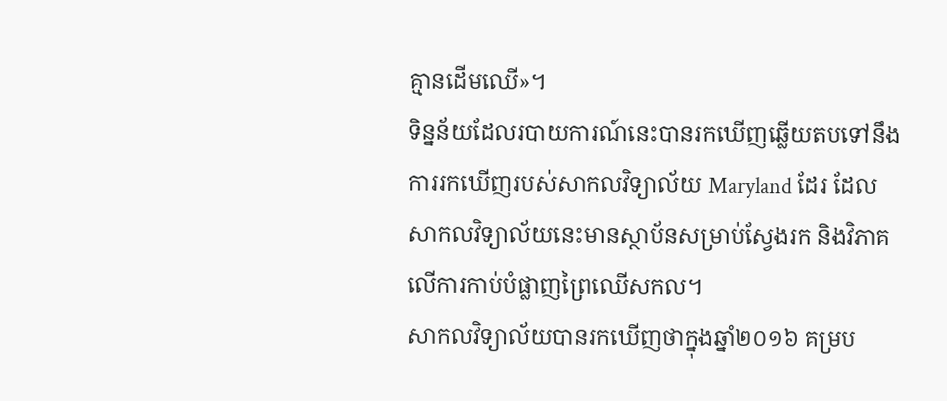គ្មានដើមឈើ»។
ទិន្នន័យដែលរបាយការណ៍នេះបានរកឃើញឆ្លើយតបទៅនឹងការរកឃើញរបស់សាកលវិទ្យាល័យ Maryland ដែរ ដែលសាកលវិទ្យាល័យនេះមានស្ថាប័នសម្រាប់ស្វែងរក និងវិភាគលើការកាប់បំផ្លាញព្រៃឈើសកល។
សាកលវិទ្យាល័យបានរកឃើញថាក្នុងឆ្នាំ២០១៦ គម្រប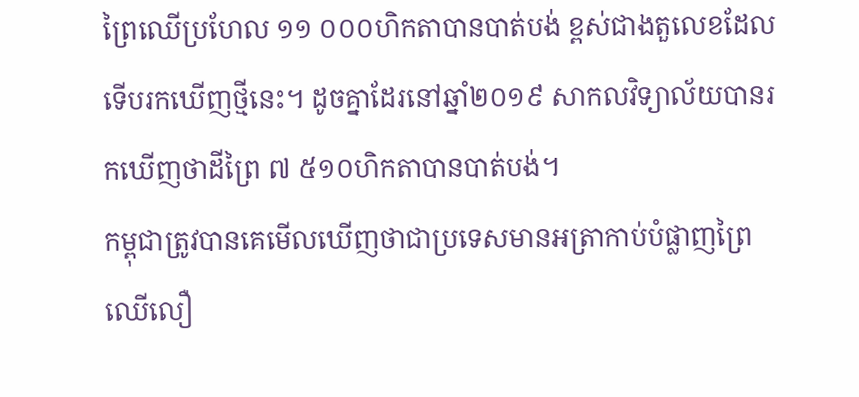ព្រៃឈើប្រហែល ១១ ០០០ហិកតាបានបាត់បង់ ខ្ពស់ជាងតួលេខដែលទើបរកឃើញថ្មីនេះ។ ដូចគ្នាដែរនៅឆ្នាំ២០១៩ សាកលវិទ្យាល័យបានរកឃើញថាដីព្រៃ ៧ ៥១០ហិកតាបានបាត់បង់។
កម្ពុជាត្រូវបានគេមើលឃើញថាជាប្រទេសមានអត្រាកាប់បំផ្លាញព្រៃឈើលឿ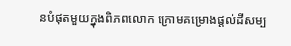នបំផុតមួយក្នុងពិភពលោក ក្រោមគម្រោងផ្ដល់ដីសម្ប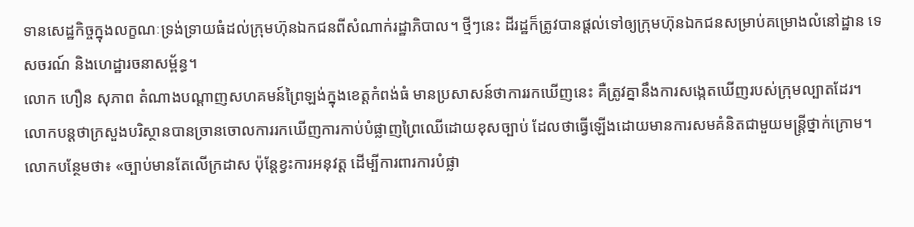ទានសេដ្ឋកិច្ចក្នុងលក្ខណៈទ្រង់ទ្រាយធំដល់ក្រុមហ៊ុនឯកជនពីសំណាក់រដ្ឋាភិបាល។ ថ្មីៗនេះ ដីរដ្ឋក៏ត្រូវបានផ្ដល់ទៅឲ្យក្រុមហ៊ុនឯកជនសម្រាប់គម្រោងលំនៅដ្ឋាន ទេសចរណ៍ និងហេដ្ឋារចនាសម្ព័ន្ធ។
លោក ហឿន សុភាព តំណាងបណ្ដាញសហគមន៍ព្រៃឡង់ក្នុងខេត្តកំពង់ធំ មានប្រសាសន៍ថាការរកឃើញនេះ គឺត្រូវគ្នានឹងការសង្កេតឃើញរបស់ក្រុមល្បាតដែរ។
លោកបន្តថាក្រសួងបរិស្ថានបានច្រានចោលការរកឃើញការកាប់បំផ្លាញព្រៃឈើដោយខុសច្បាប់ ដែលថាធ្វើឡើងដោយមានការសមគំនិតជាមួយមន្ត្រីថ្នាក់ក្រោម។
លោកបន្ថែមថា៖ «ច្បាប់មានតែលើក្រដាស ប៉ុន្តែខ្វះការអនុវត្ត ដើម្បីការពារការបំផ្លា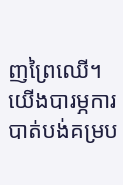ញព្រៃឈើ។យើងបារម្ភការបាត់បង់គម្រប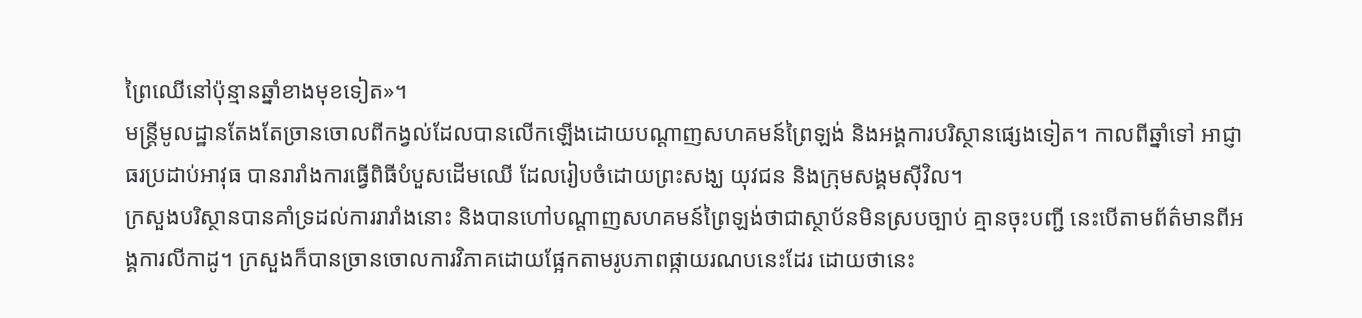ព្រៃឈើនៅប៉ុន្មានឆ្នាំខាងមុខទៀត»។
មន្ត្រីមូលដ្ឋានតែងតែច្រានចោលពីកង្វល់ដែលបានលើកឡើងដោយបណ្ដាញសហគមន៍ព្រៃឡង់ និងអង្គការបរិស្ថានផ្សេងទៀត។ កាលពីឆ្នាំទៅ អាជ្ញាធរប្រដាប់អាវុធ បានរារាំងការធ្វើពិធីបំបួសដើមឈើ ដែលរៀបចំដោយព្រះសង្ឃ យុវជន និងក្រុមសង្គមស៊ីវិល។
ក្រសួងបរិស្ថានបានគាំទ្រដល់ការរារាំងនោះ និងបានហៅបណ្ដាញសហគមន៍ព្រៃឡង់ថាជាស្ថាប័នមិនស្របច្បាប់ គ្មានចុះបញ្ជី នេះបើតាមព័ត៌មានពីអង្គការលីកាដូ។ ក្រសួងក៏បានច្រានចោលការវិភាគដោយផ្អែកតាមរូបភាពផ្កាយរណបនេះដែរ ដោយថានេះ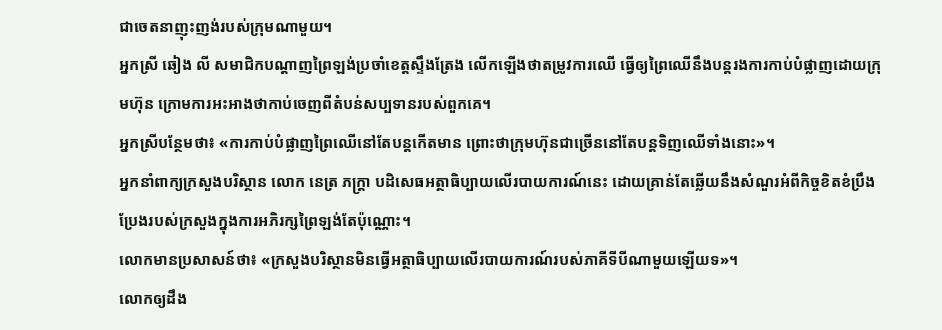ជាចេតនាញុះញង់របស់ក្រុមណាមួយ។
អ្នកស្រី ឆៀង លី សមាជិកបណ្ដាញព្រៃឡង់ប្រចាំខេត្តស្ទឹងត្រែង លើកឡើងថាតម្រូវការឈើ ធ្វើឲ្យព្រៃឈើនឹងបន្តរងការកាប់បំផ្លាញដោយក្រុមហ៊ុន ក្រោមការអះអាងថាកាប់ចេញពីតំបន់សប្បទានរបស់ពួកគេ។
អ្នកស្រីបន្ថែមថា៖ «ការកាប់បំផ្លាញព្រៃឈើនៅតែបន្តកើតមាន ព្រោះថាក្រុមហ៊ុនជាច្រើននៅតែបន្តទិញឈើទាំងនោះ»។
អ្នកនាំពាក្យក្រសួងបរិស្ថាន លោក នេត្រ ភក្រ្តា បដិសេធអត្ថាធិប្បាយលើរបាយការណ៍នេះ ដោយគ្រាន់តែឆ្លើយនឹងសំណួរអំពីកិច្ចខិតខំប្រឹងប្រែងរបស់ក្រសួងក្នុងការអភិរក្សព្រៃឡង់តែប៉ុណ្ណោះ។
លោកមានប្រសាសន៍ថា៖ «ក្រសួងបរិស្ថានមិនធ្វើអត្ថាធិប្បាយលើរបាយការណ៍របស់ភាគីទីបីណាមួយឡើយទ»។
លោកឲ្យដឹង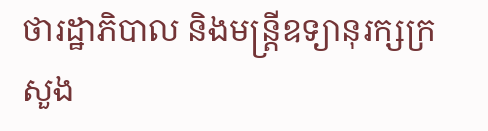ថារដ្ឋាភិបាល និងមន្ត្រីឧទ្យានុរក្សក្រសួង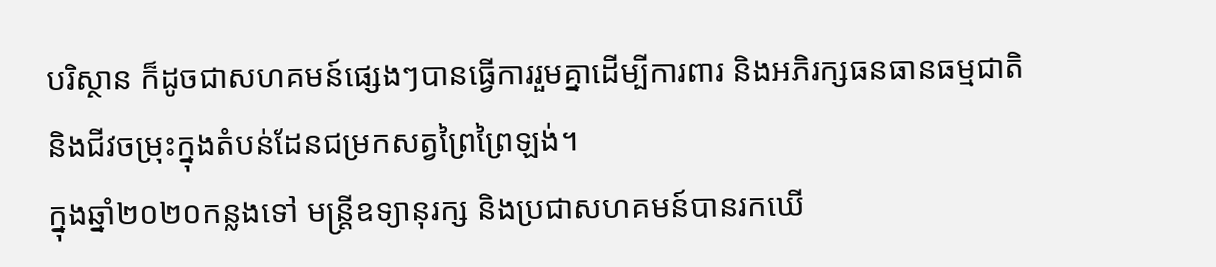បរិស្ថាន ក៏ដូចជាសហគមន៍ផ្សេងៗបានធ្វើការរួមគ្នាដើម្បីការពារ និងអភិរក្សធនធានធម្មជាតិ និងជីវចម្រុះក្នុងតំបន់ដែនជម្រកសត្វព្រៃព្រៃឡង់។
ក្នុងឆ្នាំ២០២០កន្លងទៅ មន្ត្រីឧទ្យានុរក្ស និងប្រជាសហគមន៍បានរកឃើ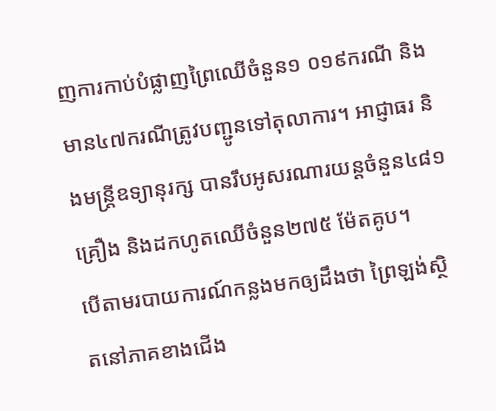ញការកាប់បំផ្លាញព្រៃឈើចំនួន១ ០១៩ករណី និងមាន៤៧ករណីត្រូវបញ្ជូនទៅតុលាការ។ អាជ្ញាធរ និងមន្ត្រីឧទ្យានុរក្ស បានរឹបអូសរណារយន្តចំនួន៤៨១គ្រឿង និងដកហូតឈើចំនួន២៧៥ ម៉ែតគូប។
បើតាមរបាយការណ៍កន្លងមកឲ្យដឹងថា ព្រៃឡង់ស្ថិតនៅភាគខាងជើង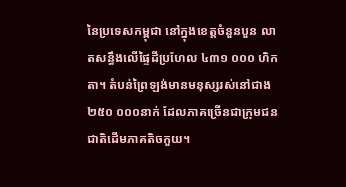នៃប្រទេសកម្ពុជា នៅក្នុងខេត្តចំនួនបួន លាតសន្ធឹងលើផ្ទៃដីប្រហែល ៤៣១ ០០០ ហិកតា។ តំបន់ព្រៃឡង់មានមនុស្សរស់នៅជាង២៥០ ០០០នាក់ ដែលភាគច្រើនជាក្រុមជនជាតិដើមភាគតិចកួយ។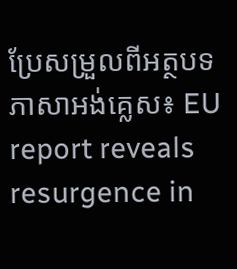ប្រែសម្រួលពីអត្ថបទភាសាអង់គ្លេស៖ EU report reveals resurgence in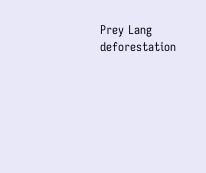Prey Lang deforestation